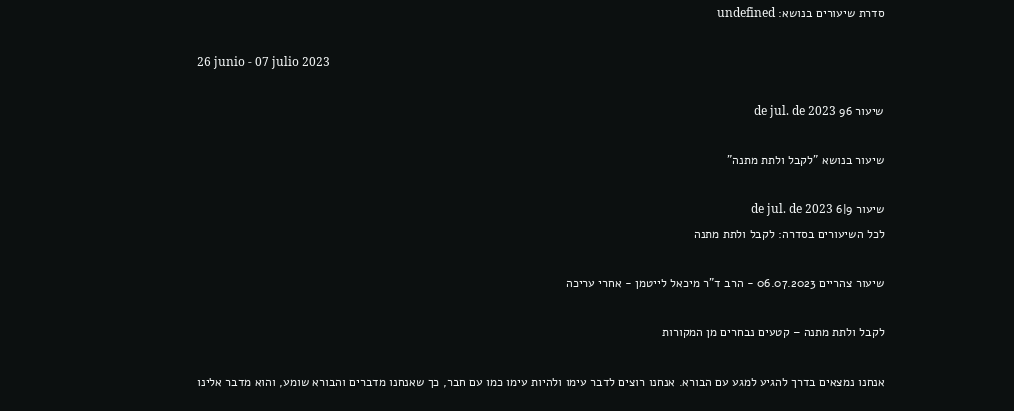סדרת שיעורים בנושא: undefined

26 junio - 07 julio 2023

שיעור 96 de jul. de 2023

שיעור בנושא "לקבל ולתת מתנה"

שיעור 9|6 de jul. de 2023
לכל השיעורים בסדרה: לקבל ולתת מתנה

שיעור צהריים 06.07.2023 - הרב ד"ר מיכאל לייטמן - אחרי עריכה

לקבל ולתת מתנה – קטעים נבחרים מן המקורות

אנחנו נמצאים בדרך להגיע למגע עם הבורא. אנחנו רוצים לדבר עימו ולהיות עימו כמו עם חבר, כך שאנחנו מדברים והבורא שומע, והוא מדבר אלינו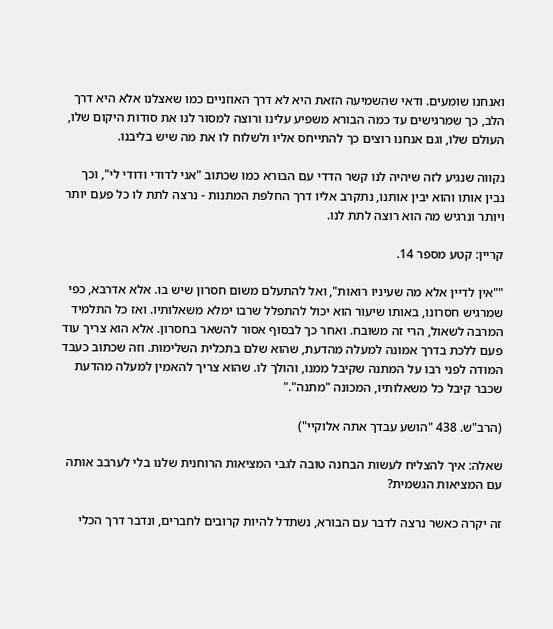ואנחנו שומעים. ודאי שהשמיעה הזאת היא לא דרך האוזניים כמו שאצלנו אלא היא דרך הלב, כך שמרגישים עד כמה הבורא משפיע עלינו ורוצה למסור לנו את סודות היקום שלו, העולם שלו, וגם אנחנו רוצים כך להתייחס אליו ולשלוח לו את מה שיש בליבנו.

נקווה שנגיע לזה שיהיה לנו קשר הדדי עם הבורא כמו שכתוב "אני לדודי ודודי לי", וכך נבין אותו והוא יבין אותנו, נתקרב אליו דרך החלפת המתנות - נרצה לתת לו כל פעם יותר ויותר ונרגיש מה הוא רוצה לתת לנו.

קריין: קטע מספר 14.

""אין לדיין אלא מה שעיניו רואות", ואל להתעלם משום חסרון שיש בו. אלא אדרבא, כפי שמרגיש חסרונו, באותו שיעור הוא יכול להתפלל שרבו ימלא משאלותיו. ואז כל התלמיד המרבה לשאול, הרי זה משובח. ואחר כך לבסוף אסור להשאר בחסרון. אלא הוא צריך עוד פעם ללכת בדרך אמונה למעלה מהדעת, שהוא שלם בתכלית השלימות. וזה שכתוב כעבד המודה לפני רבו על המתנה שקיבל ממנו, והולך לו. שהוא צריך להאמין למעלה מהדעת שכבר קיבל כל משאלותיו, המכונה "מתנה"."

(הרב"ש. 438 "הושע עבדך אתה אלוקיי")

שאלה: איך להצליח לעשות הבחנה טובה לגבי המציאות הרוחנית שלנו בלי לערבב אותה עם המציאות הגשמית?

זה יקרה כאשר נרצה לדבר עם הבורא, נשתדל להיות קרובים לחברים, ונדבר דרך הכלי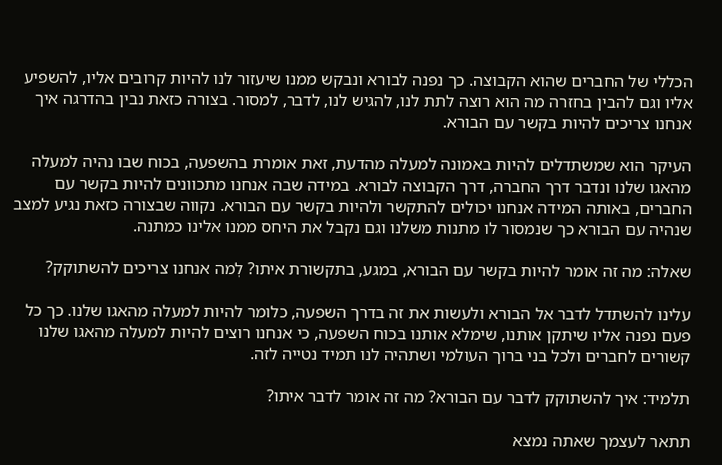הכללי של החברים שהוא הקבוצה. כך נפנה לבורא ונבקש ממנו שיעזור לנו להיות קרובים אליו, להשפיע אליו וגם להבין בחזרה מה הוא רוצה לתת לנו, להגיש לנו, לדבר, למסור. בצורה כזאת נבין בהדרגה איך אנחנו צריכים להיות בקשר עם הבורא.

העיקר הוא שמשתדלים להיות באמונה למעלה מהדעת, זאת אומרת בהשפעה, בכוח שבו נהיה למעלה מהאגו שלנו ונדבר דרך החברה, דרך הקבוצה לבורא. במידה שבה אנחנו מתכוונים להיות בקשר עם החברים, באותה המידה אנחנו יכולים להתקשר ולהיות בקשר עם הבורא. נקווה שבצורה כזאת נגיע למצב שנהיה עם הבורא כך שנמסור לו מתנות משלנו וגם נקבל את היחס ממנו אלינו כמתנה.

שאלה: מה זה אומר להיות בקשר עם הבורא, במגע, בתקשורת איתו? לְמה אנחנו צריכים להשתוקק?

עלינו להשתדל לדבר אל הבורא ולעשות את זה בדרך השפעה, כלומר להיות למעלה מהאגו שלנו. כך כל פעם נפנה אליו שיתקן אותנו, שימלא אותנו בכוח השפעה, כי אנחנו רוצים להיות למעלה מהאגו שלנו קשורים לחברים ולכל בני ברוך העולמי ושתהיה לנו תמיד נטייה לזה.

תלמיד: איך להשתוקק לדבר עם הבורא? מה זה אומר לדבר איתו?

תתאר לעצמך שאתה נמצא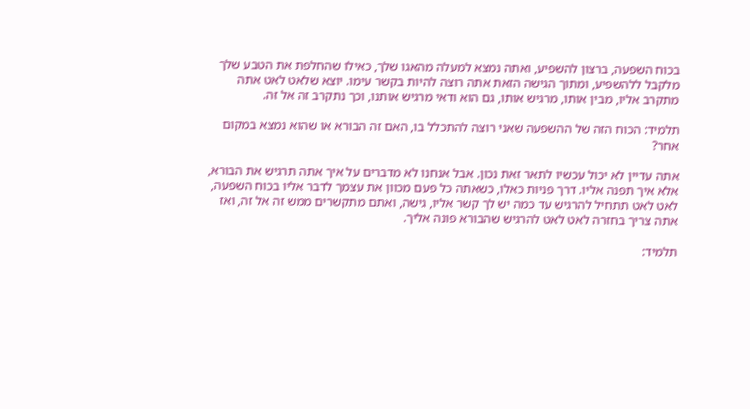בכוח השפעה, ברצון להשפיע, ואתה נמצא למעלה מהאגו שלך, כאילו שהחלפת את הטבע שלך מלקבל ללהשפיע, ומתוך הגישה הזאת אתה רוצה להיות בקשר עימו. יוצא שלאט לאט אתה מתקרב אליו, מבין אותו, מרגיש אותו, גם הוא ודאי מרגיש אותנו, וכך נתקרב זה אל זה.

תלמיד: הכוח הזה של ההשפעה שאני רוצה להתכלל בו, האם זה הבורא או שהוא נמצא במקום אחר?

אתה עדיין לא יכול עכשיו לתאר זאת נכון. אבל אנחנו לא מדברים על איך אתה תרגיש את הבורא, אלא איך תפנה אליו. דרך פניות כאלו, כשאתה כל פעם מכוון את עצמך לדבר אליו בכוח השפעה, לאט לאט תתחיל להרגיש עד כמה יש לך קשר אליו, גישה, ואתם מתקשרים ממש זה אל זה, ואז אתה צריך בחזרה לאט לאט להרגיש שהבורא פונה אליך.

תלמיד: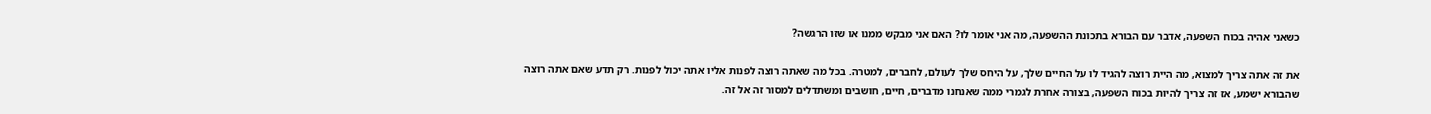כשאני אהיה בכוח השפעה, אדבר עם הבורא בתכונת ההשפעה, מה אני אומר לו? האם אני מבקש ממנו או שזו הרגשה?

את זה אתה צריך למצוא, מה היית רוצה להגיד לו על החיים שלך, על היחס שלך לעולם, לחברים, למטרה. בכל מה שאתה רוצה לפנות אליו אתה יכול לפנות. רק תדע שאם אתה רוצה שהבורא ישמע, אז זה צריך להיות בכוח השפעה, בצורה אחרת לגמרי ממה שאנחנו מדברים, חיים, חושבים ומשתדלים למסור זה אל זה.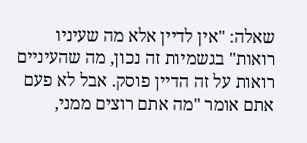שאלה: "אין לדיין אלא מה שעיניו רואות" בגשמיות זה נכון, מה שהעיניים רואות על זה הדיין פוסק. אבל לא פעם אתם אומר "מה אתם רוצים ממני,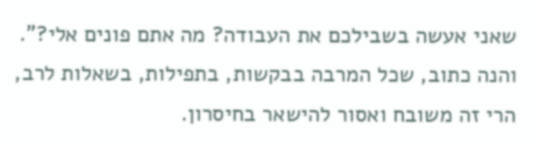שאני אעשה בשבילכם את העבודה? מה אתם פונים אלי?". והנה כתוב, שכל המרבה בבקשות, בתפילות, בשאלות לרב, הרי זה משובח ואסור להישאר בחיסרון.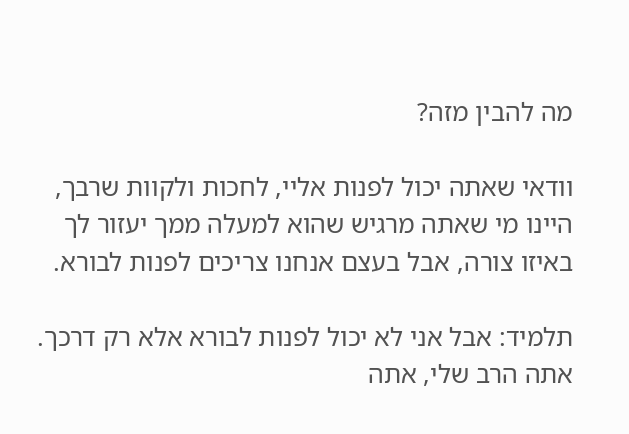מה להבין מזה?

וודאי שאתה יכול לפנות אליי, לחכות ולקוות שרבך, היינו מי שאתה מרגיש שהוא למעלה ממך יעזור לך באיזו צורה, אבל בעצם אנחנו צריכים לפנות לבורא.

תלמיד: אבל אני לא יכול לפנות לבורא אלא רק דרכך. אתה הרב שלי, אתה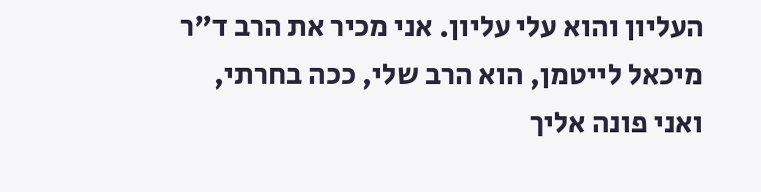העליון והוא עלי עליון. אני מכיר את הרב ד"ר מיכאל לייטמן, הוא הרב שלי, ככה בחרתי, ואני פונה אליך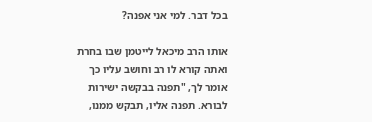בכל דבר. למי אני אפנה?

אותו הרב מיכאל לייטמן שבו בחרת ואתה קורא לו רב וחושב עליו כך אומר לך, "תפנה בבקשה ישירות לבורא. תפנה אליו, תבקש ממנו,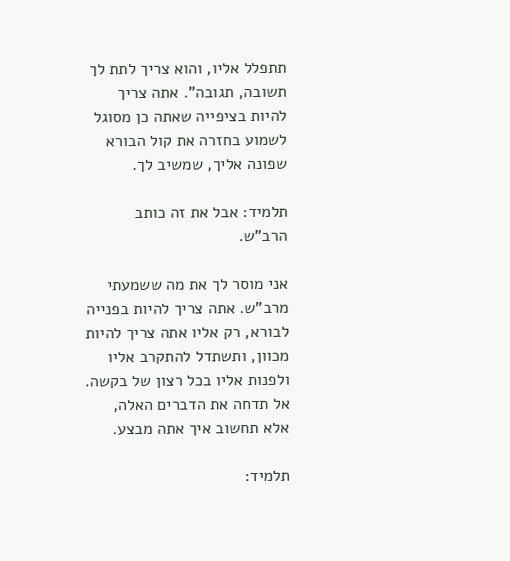תתפלל אליו, והוא צריך לתת לך תשובה, תגובה". אתה צריך להיות בציפייה שאתה כן מסוגל לשמוע בחזרה את קול הבורא שפונה אליך, שמשיב לך.

תלמיד: אבל את זה כותב הרב"ש.

אני מוסר לך את מה ששמעתי מרב"ש. אתה צריך להיות בפנייה לבורא, רק אליו אתה צריך להיות מכוון, ותשתדל להתקרב אליו ולפנות אליו בכל רצון של בקשה. אל תדחה את הדברים האלה, אלא תחשוב איך אתה מבצע.

תלמיד: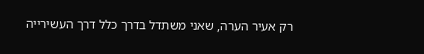רק אעיר הערה, שאני משתדל בדרך כלל דרך העשירייה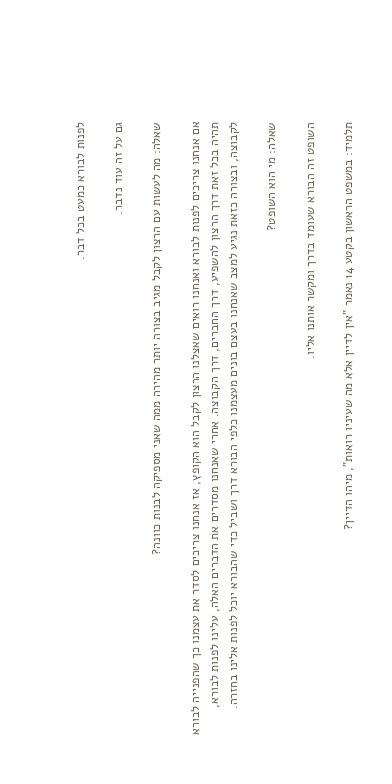לפנות לבורא כמעט בכל דבר.

גם על זה עוד נדבר.

שאלה: מה לעשות עם הרצון לקבל מגיב בצורה יותר מהירה ממה שאני מספיקה לבנות כוונה?

אם אנחנו צריכים לפנות לבורא ואנחנו רואים שאצלנו הרצון לקבל הוא הקופץ, אז אנחנו צריכים לסדר את עצמנו כך שהפנייה לבורא תהיה בכל זאת דרך הרצון להשפיע, דרך החברים, דרך הקבוצה. אחרי שאנחנו מסדרים את הדברים האלה, עלינו לפנות לבורא, לקבוצה, ובצורה כזאת נגיע למצב שאנחנו בעצם בונים מעצמנו כלפי הבורא דרך ושביל כדי שהבורא יוכל לפנות אלינו בחזרה.

שאלה: מי הוא השופט?

השופט זה הבורא שעומד בדרך ומקשר אותנו אליו.

תלמיד: במשפט הראשון בקטע 14 נאמר "אין לדיין אלא מה שעיניו רואות", מיהו הדיין?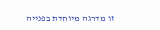זו מדרגה מיוחדת בפנייה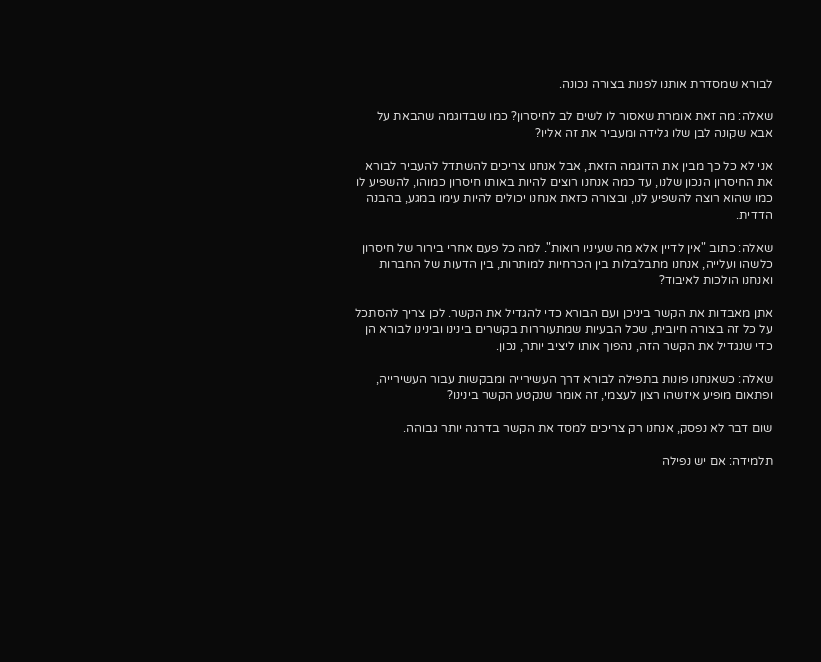לבורא שמסדרת אותנו לפנות בצורה נכונה.

שאלה: מה זאת אומרת שאסור לו לשים לב לחיסרון? כמו שבדוגמה שהבאת על אבא שקונה לבן שלו גלידה ומעביר את זה אליו?

אני לא כל כך מבין את הדוגמה הזאת, אבל אנחנו צריכים להשתדל להעביר לבורא את החיסרון הנכון שלנו, עד כמה אנחנו רוצים להיות באותו חיסרון כמוהו, להשפיע לו כמו שהוא רוצה להשפיע לנו, ובצורה כזאת אנחנו יכולים להיות עימו במגע, בהבנה הדדית.

שאלה: כתוב "אין לדיין אלא מה שעיניו רואות". למה כל פעם אחרי בירור של חיסרון כלשהו ועלייה, אנחנו מתבלבלות בין הכרחיות למותרות, בין הדעות של החברות ואנחנו הולכות לאיבוד?

אתן מאבדות את הקשר ביניכן ועם הבורא כדי להגדיל את הקשר. לכן צריך להסתכל על כל זה בצורה חיובית, שכל הבעיות שמתעוררות בקשרים בינינו ובינינו לבורא הן כדי שנגדיל את הקשר הזה, נהפוך אותו ליציב יותר, נכון.

שאלה: כשאנחנו פונות בתפילה לבורא דרך העשירייה ומבקשות עבור העשירייה, ופתאום מופיע איזשהו רצון לעצמי, זה אומר שנקטע הקשר בינינו?

שום דבר לא נפסק, אנחנו רק צריכים למסד את הקשר בדרגה יותר גבוהה.

תלמידה: אם יש נפילה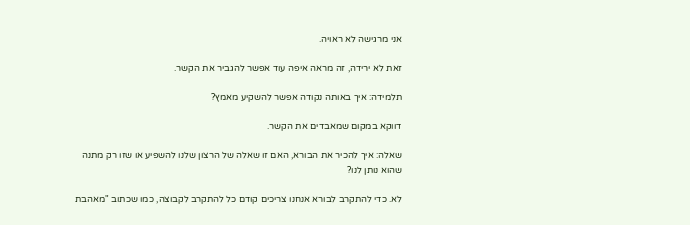אני מרגישה לא ראויה.

זאת לא ירידה, זה מראה איפה עוד אפשר להגביר את הקשר.

תלמידה: איך באותה נקודה אפשר להשקיע מאמץ?

דווקא במקום שמאבדים את הקשר.

שאלה: איך להכיר את הבורא, האם זו שאלה של הרצון שלנו להשפיע או שזו רק מתנה שהוא נותן לנו?

לא. כדי להתקרב לבורא אנחנו צריכים קודם כל להתקרב לקבוצה, כמו שכתוב "מאהבת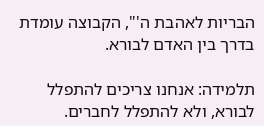הבריות לאהבת ה'", הקבוצה עומדת בדרך בין האדם לבורא.

תלמידה: אנחנו צריכים להתפלל לבורא, ולא להתפלל לחברים.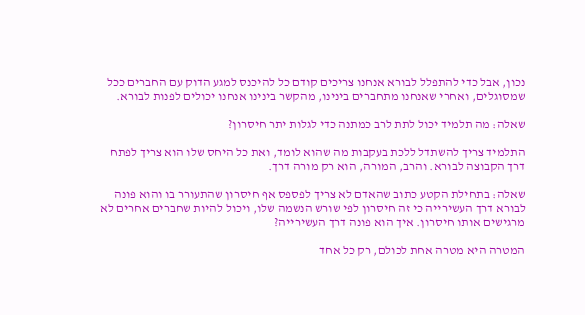נכון, אבל כדי להתפלל לבורא אנחנו צריכים קודם כל להיכנס למגע הדוק עם החברים ככל שמסוגלים, ואחרי שאנחנו מתחברים בינינו, מהקשר בינינו אנחנו יכולים לפנות לבורא.

שאלה: מה תלמיד יכול לתת לרב כמתנה כדי לגלות יתר חיסרון?

התלמיד צריך להשתדל ללכת בעקבות מה שהוא לומד, ואת כל היחס שלו הוא צריך לפתח דרך הקבוצה לבורא. והרב, המורה, הוא רק מורה דרך.

שאלה: בתחילת הקטע כתוב שהאדם לא צריך לפספס אף חיסרון שהתעורר בו והוא פונה לבורא דרך העשירייה כי זה חיסרון לפי שורש הנשמה שלו, ויכול להיות שחברים אחרים לא מרגישים אותו חיסרון. איך הוא פונה דרך העשירייה?

המטרה היא מטרה אחת לכולם, רק כל אחד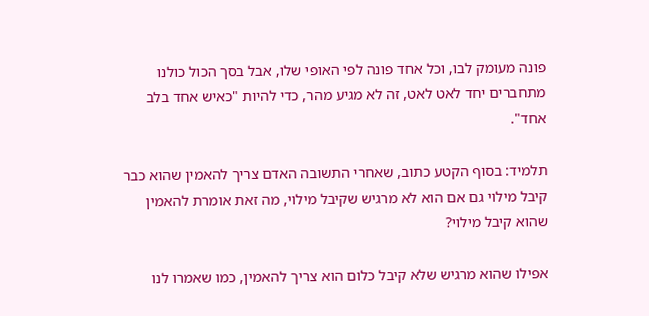פונה מעומק לבו, וכל אחד פונה לפי האופי שלו, אבל בסך הכול כולנו מתחברים יחד לאט לאט, זה לא מגיע מהר, כדי להיות "כאיש אחד בלב אחד".

תלמיד: בסוף הקטע כתוב, שאחרי התשובה האדם צריך להאמין שהוא כבר קיבל מילוי גם אם הוא לא מרגיש שקיבל מילוי, מה זאת אומרת להאמין שהוא קיבל מילוי?

אפילו שהוא מרגיש שלא קיבל כלום הוא צריך להאמין, כמו שאמרו לנו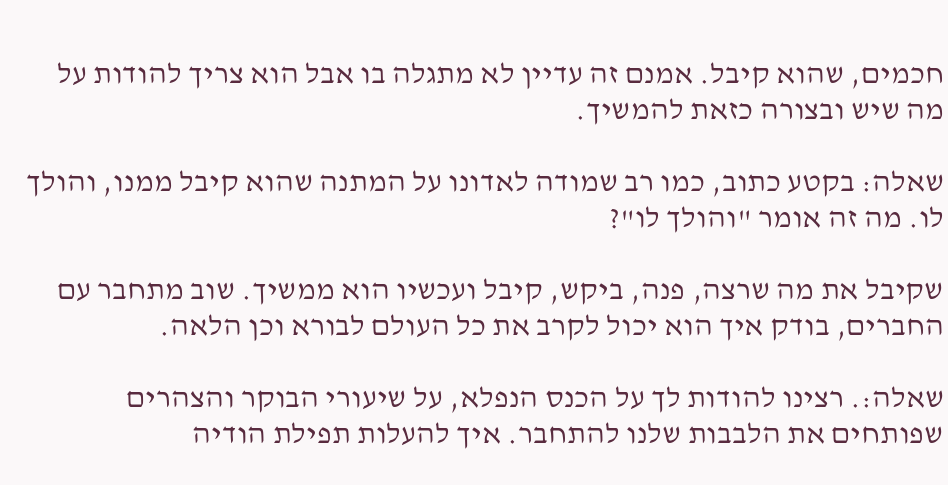חכמים, שהוא קיבל. אמנם זה עדיין לא מתגלה בו אבל הוא צריך להודות על מה שיש ובצורה כזאת להמשיך.

שאלה: בקטע כתוב, כמו רב שמודה לאדונו על המתנה שהוא קיבל ממנו, והולך לו. מה זה אומר "והולך לו"?

שקיבל את מה שרצה, פנה, ביקש, קיבל ועכשיו הוא ממשיך. שוב מתחבר עם החברים, בודק איך הוא יכול לקרב את כל העולם לבורא וכן הלאה.

שאלה:. רצינו להודות לך על הכנס הנפלא, על שיעורי הבוקר והצהרים שפותחים את הלבבות שלנו להתחבר. איך להעלות תפילת הודיה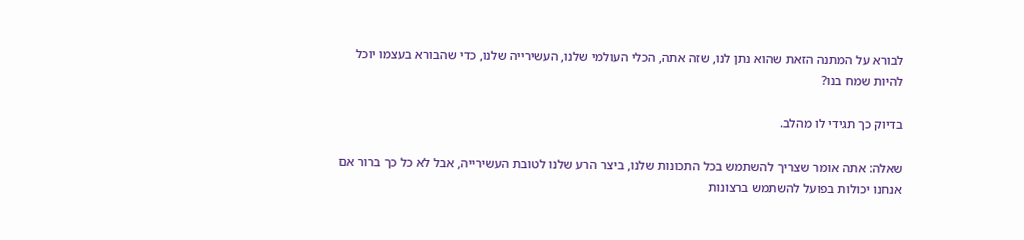לבורא על המתנה הזאת שהוא נתן לנו, שזה אתה, הכלי העולמי שלנו, העשירייה שלנו, כדי שהבורא בעצמו יוכל להיות שמח בנו?

בדיוק כך תגידי לו מהלב.

שאלה: אתה אומר שצריך להשתמש בכל התכונות שלנו, ביצר הרע שלנו לטובת העשירייה, אבל לא כל כך ברור אם אנחנו יכולות בפועל להשתמש ברצונות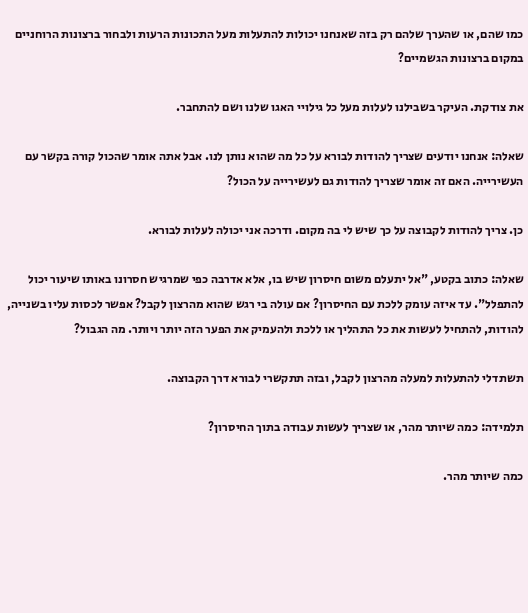כמו שהם, או שהערך שלהם רק בזה שאנחנו יכולות להתעלות מעל התכונות הרעות ולבחור ברצונות הרוחניים במקום ברצונות הגשמיים?

את צודקת. העיקר בשבילנו לעלות מעל כל גילויי האגו שלנו ושם להתחבר.

שאלה: אנחנו יודעים שצריך להודות לבורא על כל מה שהוא נותן לנו. אבל אתה אומר שהכול קורה בקשר עם העשירייה. האם זה אומר שצריך להודות גם לעשירייה על הכול?

כן. צריך להודות לקבוצה על כך שיש לי בה מקום. ודרכה אני יכולה לעלות לבורא.

שאלה: כתוב בקטע, "אל יתעלם משום חיסרון שיש בו, אלא אדרבה כפי שמרגיש חסרונו באותו שיעור יכול להתפלל". עד איזה עומק ללכת עם החיסרון? אם עולה בי רגש שהוא מהרצון לקבל? אפשר לכסות עליו בשנייה, להודות, להתחיל לעשות את כל התהליך או ללכת ולהעמיק את הפער הזה יותר ויותר. מה הגבול?

תשתדלי להתעלות למעלה מהרצון לקבל, ובזה תתקשרי לבורא דרך הקבוצה.

תלמידה: כמה שיותר מהר, או שצריך לעשות עבודה בתוך החיסרון?

כמה שיותר מהר.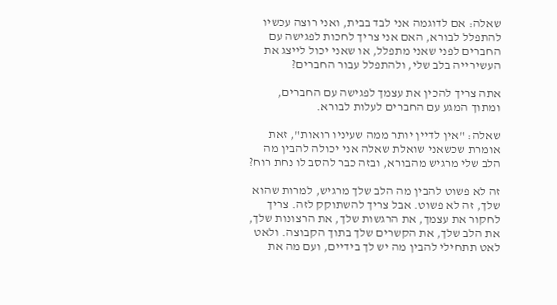שאלה: אם לדוגמה אני לבד בבית, ואני רוצה עכשיו להתפלל לבורא, האם אני צריך לחכות לפגישה עם החברים לפני שאני מתפלל, או שאני יכול לייצג את העשירייה בלב שלי, ולהתפלל עבור החברים?

אתה צריך להכין את עצמך לפגישה עם החברים, ומתוך המגע עם החברים לעלות לבורא.

שאלה: "אין לדיין יותר ממה שעיניו רואות", זאת אומרת שכשאני שואלת שאלה אני יכולה להבין מה הלב שלי מרגיש מהבורא, ובזה כבר להסב לו נחת רוח?

זה לא פשוט להבין מה הלב שלך מרגיש, למרות שהוא שלך, זה לא פשוט. אבל צריך להשתוקק לזה. צריך לחקור את עצמך, את הרגשות שלך, את הרצונות שלך, את הלב שלך, את הקשרים שלך בתוך הקבוצה. ולאט לאט תתחילי להבין מה יש לך בידיים, ועם מה את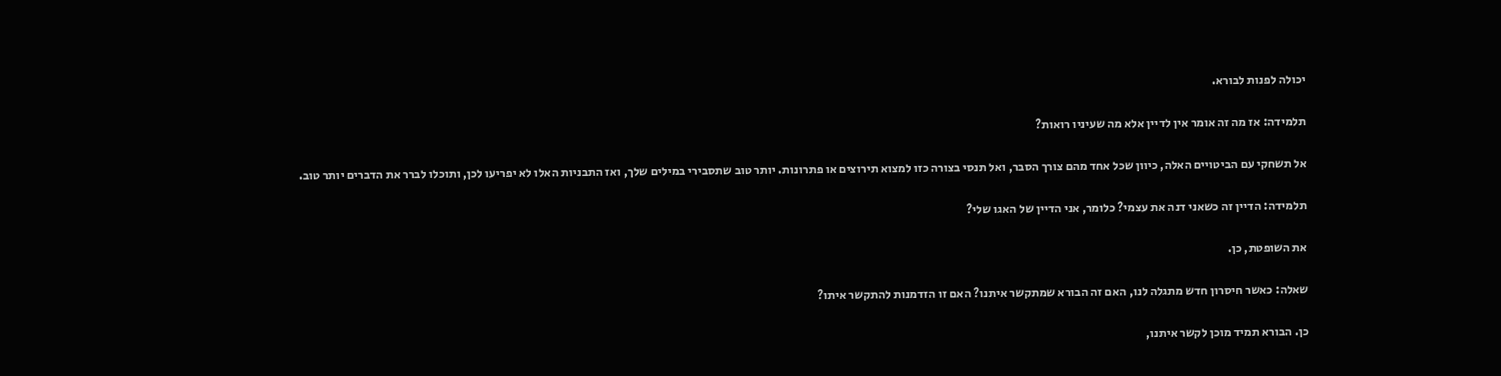יכולה לפנות לבורא.

תלמידה: אז מה זה אומר אין לדיין אלא מה שעיניו רואות?

אל תשחקי עם הביטויים האלה, כיוון שכל אחד מהם צורך הסבר, ואל תנסי בצורה כזו למצוא תירוצים או פתרונות. יותר טוב שתסבירי במילים שלך, ואז התבניות האלו לא יפריעו לכן, ותוכלו לברר את הדברים יותר טוב.

תלמידה: הדיין זה כשאני דנה את עצמי? כלומר, אני הדיין של האגו שלי?

את השופטת, כן.

שאלה: כאשר חיסרון חדש מתגלה לנו, האם זה הבורא שמתקשר איתנו? האם זו הזדמנות להתקשר איתו?

כן. הבורא תמיד מוכן לקשר איתנו,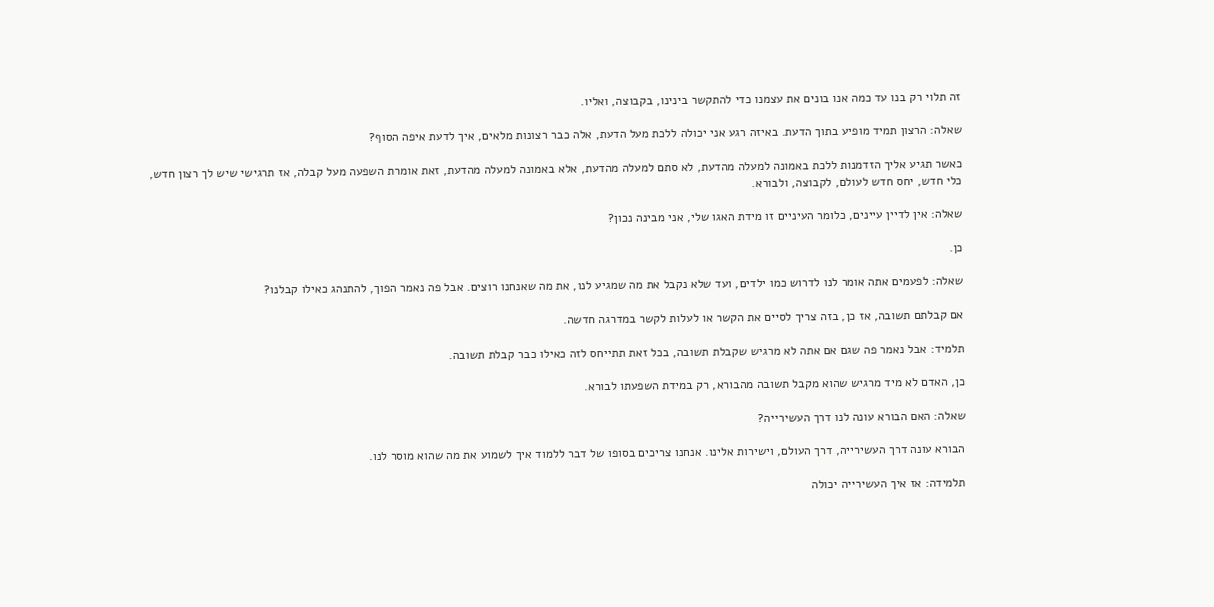זה תלוי רק בנו עד כמה אנו בונים את עצמנו כדי להתקשר בינינו, בקבוצה, ואליו.

שאלה: הרצון תמיד מופיע בתוך הדעת. באיזה רגע אני יכולה ללכת מעל הדעת, אלה כבר רצונות מלאים, איך לדעת איפה הסוף?

כאשר תגיע אליך הזדמנות ללכת באמונה למעלה מהדעת, לא סתם למעלה מהדעת, אלא באמונה למעלה מהדעת, זאת אומרת השפעה מעל קבלה, אז תרגישי שיש לך רצון חדש, כלי חדש, יחס חדש לעולם, לקבוצה, ולבורא.

שאלה: אין לדיין עיינים, כלומר העיניים זו מידת האגו שלי, אני מבינה נכון?

כן.

שאלה: לפעמים אתה אומר לנו לדרוש כמו ילדים, ועד שלא נקבל את מה שמגיע לנו, את מה שאנחנו רוצים. אבל פה נאמר הפוך, להתנהג כאילו קבלנו?

אם קבלתם תשובה, אז כן, בזה צריך לסיים את הקשר או לעלות לקשר במדרגה חדשה.

תלמיד: אבל נאמר פה שגם אם אתה לא מרגיש שקבלת תשובה, בכל זאת תתייחס לזה כאילו כבר קבלת תשובה.

כן, האדם לא מיד מרגיש שהוא מקבל תשובה מהבורא, רק במידת השפעתו לבורא.

שאלה: האם הבורא עונה לנו דרך העשירייה?

הבורא עונה דרך העשירייה, דרך העולם, וישירות אלינו. אנחנו צריכים בסופו של דבר ללמוד איך לשמוע את מה שהוא מוסר לנו.

תלמידה: אז איך העשירייה יכולה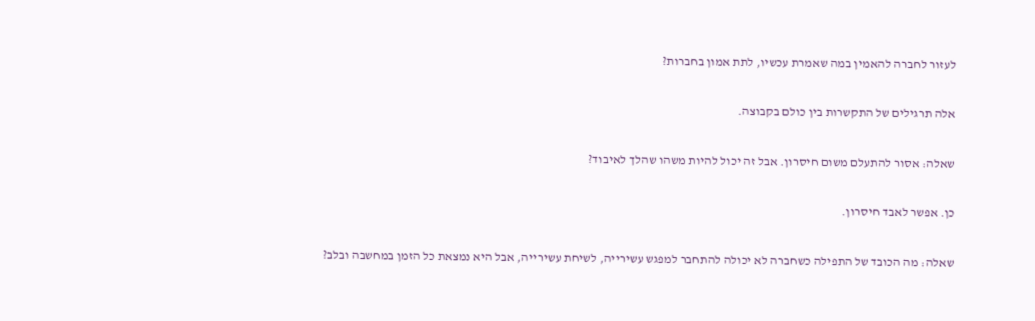לעזור לחברה להאמין במה שאמרת עכשיו, לתת אמון בחברות?

אלה תרגילים של התקשרות בין כולם בקבוצה.

שאלה: אסור להתעלם משום חיסרון. אבל זה יכול להיות משהו שהלך לאיבוד?

כן. אפשר לאבד חיסרון.

שאלה: מה הכובד של התפילה כשחברה לא יכולה להתחבר למפגש עשירייה, לשיחת עשירייה, אבל היא נמצאת כל הזמן במחשבה ובלב?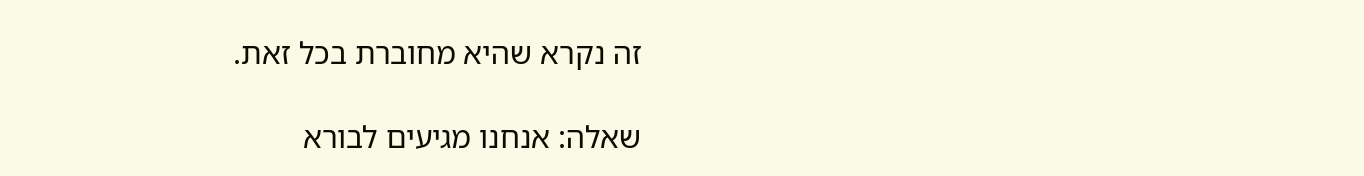זה נקרא שהיא מחוברת בכל זאת.

שאלה: אנחנו מגיעים לבורא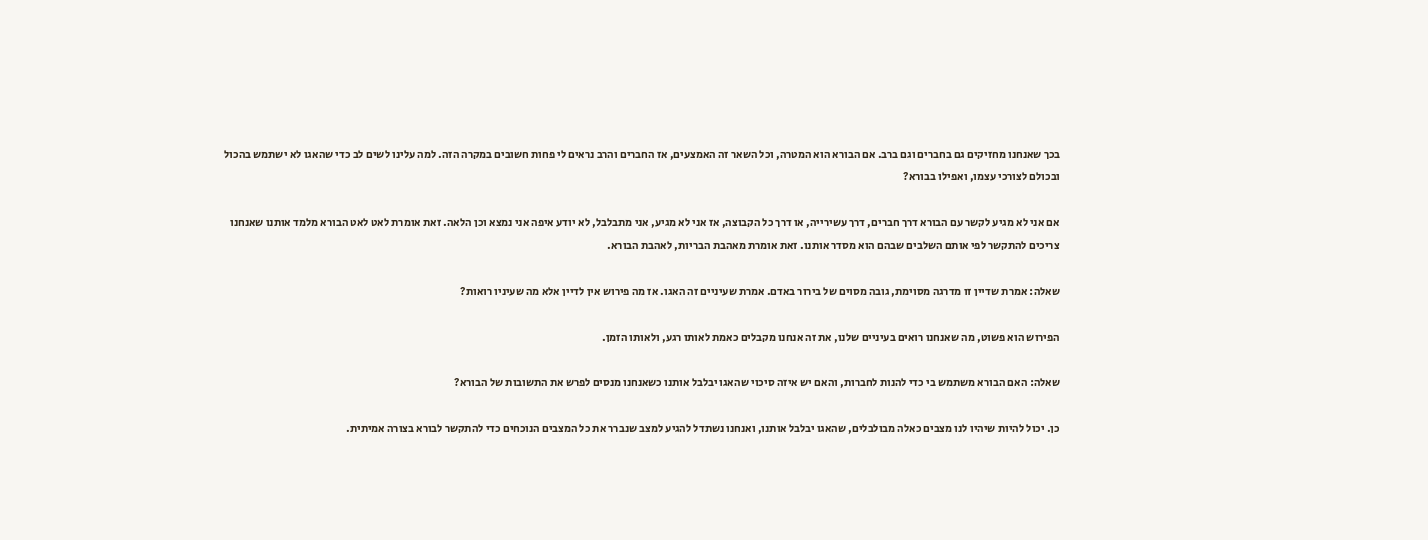בכך שאנחנו מחזיקים גם בחברים וגם ברב. אם הבורא הוא המטרה, וכל השאר זה האמצעים, אז החברים והרב נראים לי פחות חשובים במקרה הזה. למה עלינו לשים לב כדי שהאגו לא ישתמש בהכול ובכולם לצורכי עצמו, ואפילו בבורא?

אם אני לא מגיע לקשר עם הבורא דרך חברים, דרך עשירייה, או דרך כל הקבוצה, אז אני לא מגיע, אני מתבלבל, לא יודע איפה אני נמצא וכן הלאה. זאת אומרת לאט לאט הבורא מלמד אותנו שאנחנו צריכים להתקשר לפי אותם השלבים שבהם הוא מסדר אותנו. זאת אומרת מאהבת הבריות, לאהבת הבורא.

שאלה: אמרת שדיין זו מדרגה מסוימת, גובה מסוים של בירור באדם. אמרת שעיניים זה האגו. אז מה פירוש אין לדיין אלא מה שעיניו רואות?

הפירוש הוא פשוט, מה שאנחנו רואים בעיניים שלנו, את זה אנחנו מקבלים כאמת לאותו רגע, ולאותו הזמן.

שאלה: האם הבורא משתמש בי כדי להנות לחברות, והאם יש איזה סיכוי שהאגו יבלבל אותנו כשאנחנו מנסים לפרש את התשובות של הבורא?

כן. יכול להיות שיהיו לנו מצבים כאלה מבולבלים, שהאגו יבלבל אותנו, ואנחנו נשתדל להגיע למצב שנברר את כל המצבים הנוכחים כדי להתקשר לבורא בצורה אמיתית.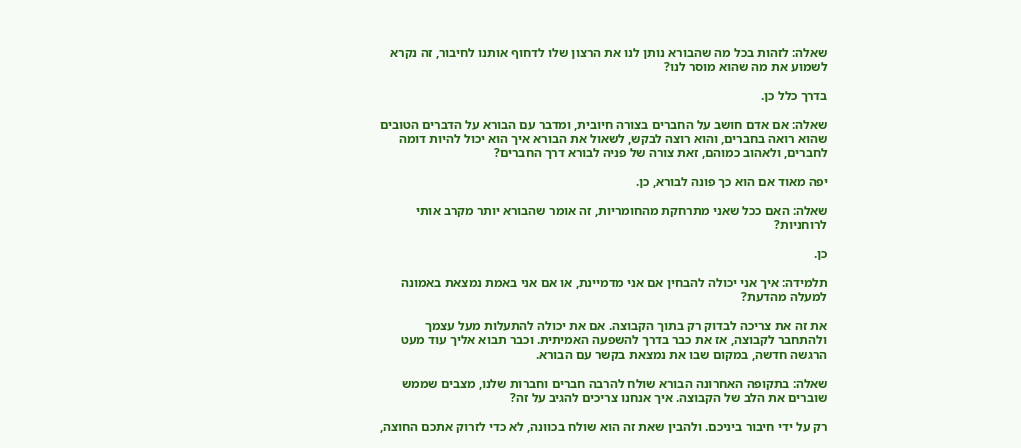שאלה: לזהות בכל מה שהבורא נותן לנו את הרצון שלו לדחוף אותנו לחיבור, זה נקרא לשמוע את מה שהוא מוסר לנו?

בדרך כלל כן.

שאלה: אם אדם חושב על החברים בצורה חיובית, ומדבר עם הבורא על הדברים הטובים שהוא רואה בחברים, והוא רוצה לבקש, לשאול את הבורא איך הוא יכול להיות דומה לחברים, ולאהוב כמוהם, זאת צורה של פניה לבורא דרך החברים?

יפה מאוד אם הוא כך פונה לבורא, כן.

שאלה: האם ככל שאני מתרחקת מהחומריות, זה אומר שהבורא יותר מקרב אותי לרוחניות?

כן.

תלמידה: איך אני יכולה להבחין אם אני מדמיינת, או אם אני באמת נמצאת באמונה למעלה מהדעת?

את זה את צריכה לבדוק רק בתוך הקבוצה. אם את יכולה להתעלות מעל עצמך ולהתחבר לקבוצה, אז את כבר בדרך להשפעה האמיתית. וכבר תבוא אליך עוד מעט הרגשה חדשה, במקום שבו את נמצאת בקשר עם הבורא.

שאלה: בתקופה האחרונה הבורא שולח להרבה חברים וחברות שלנו, מצבים שממש שוברים את הלב של הקבוצה. איך אנחנו צריכים להגיב על זה?

רק על ידי חיבור ביניכם. ולהבין שאת זה הוא שולח בכוונה, לא כדי לזרוק אתכם החוצה,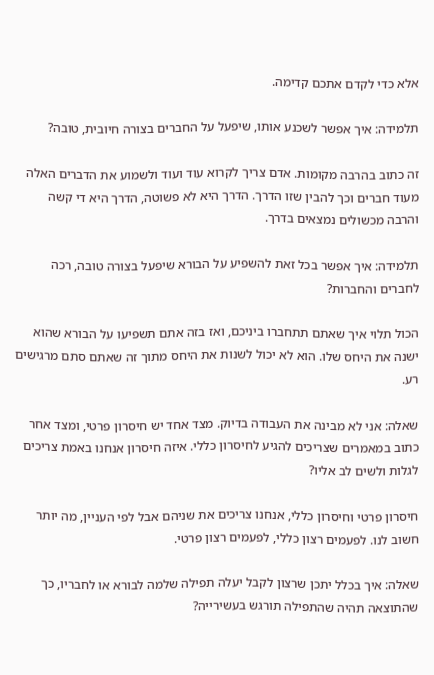אלא כדי לקדם אתכם קדימה.

תלמידה: איך אפשר לשכנע אותו, שיפעל על החברים בצורה חיובית, טובה?

זה כתוב בהרבה מקומות. אדם צריך לקרוא עוד ועוד ולשמוע את הדברים האלה מעוד חברים וכך להבין שזו הדרך. הדרך היא לא פשוטה, הדרך היא די קשה והרבה מכשולים נמצאים בדרך.

תלמידה: איך אפשר בכל זאת להשפיע על הבורא שיפעל בצורה טובה, רכה לחברים והחברות?

הכול תלוי איך שאתם תתחברו ביניכם, ואז בזה אתם תשפיעו על הבורא שהוא ישנה את היחס שלו. הוא לא יכול לשנות את היחס מתוך זה שאתם סתם מרגישים רע.

שאלה: אני לא מבינה את העבודה בדיוק. מצד אחד יש חיסרון פרטי, ומצד אחר כתוב במאמרים שצריכים להגיע לחיסרון כללי. איזה חיסרון אנחנו באמת צריכים לגלות ולשים לב אליו?

חיסרון פרטי וחיסרון כללי, אנחנו צריכים את שניהם אבל לפי העניין, מה יותר חשוב לנו. לפעמים רצון כללי, לפעמים רצון פרטי.

שאלה: איך בכלל יתכן שרצון לקבל יעלה תפילה שלמה לבורא או לחבריו, כך שהתוצאה תהיה שהתפילה תורגש בעשירייה?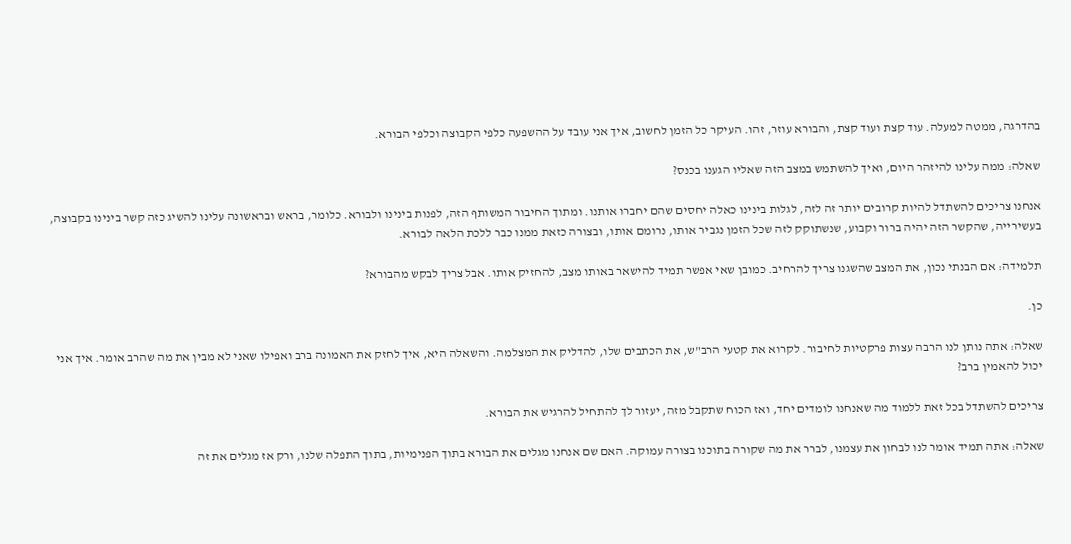בהדרגה, ממטה למעלה. עוד קצת ועוד קצת, והבורא עוזר, זהו. העיקר כל הזמן לחשוב, איך אני עובד על ההשפעה כלפי הקבוצה וכלפי הבורא.

שאלה: ממה עלינו להיזהר היום, ואיך להשתמש במצב הזה שאליו הגענו בכנס?

אנחנו צריכים להשתדל להיות קרובים יותר זה לזה, לגלות בינינו כאלה יחסים שהם יחברו אותנו. ומתוך החיבור המשותף הזה, לפנות בינינו ולבורא. כלומר, בראש ובראשונה עלינו להשיג כזה קשר בינינו בקבוצה, בעשירייה, שהקשר הזה יהיה ברור וקבוע, שנשתוקק לזה שכל הזמן נגביר אותו, נרומם אותו, ובצורה כזאת ממנו כבר ללכת הלאה לבורא.

תלמידה: אם הבנתי נכון, את המצב שהשגנו צריך להרחיב. כמובן שאי אפשר תמיד להישאר באותו מצב, להחזיק אותו. אבל צריך לבקש מהבורא?

כן.

שאלה: אתה נותן לנו הרבה עצות פרקטיות לחיבור. לקרוא את קטעי הרב"ש, את הכתבים שלו, להדליק את המצלמה. והשאלה היא, איך לחזק את האמונה ברב ואפילו שאני לא מבין את מה שהרב אומר. איך אני יכול להאמין ברב?

צריכים להשתדל בכל זאת ללמוד מה שאנחנו לומדים יחד, ואז הכוח שתקבל מזה, יעזור לך להתחיל להרגיש את הבורא.

שאלה: אתה תמיד אומר לנו לבחון את עצמנו, לברר את מה שקורה בתוכנו בצורה עמוקה. האם שם אנחנו מגלים את הבורא בתוך הפנימיות, בתוך התפלה שלנו, ורק אז מגלים את זה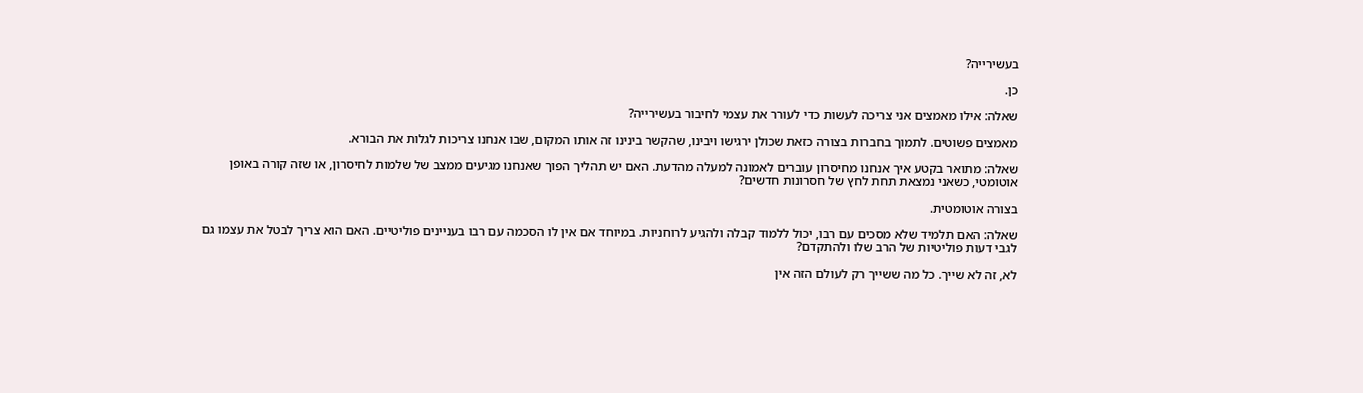בעשירייה?

כן.

שאלה: אילו מאמצים אני צריכה לעשות כדי לעורר את עצמי לחיבור בעשירייה?

מאמצים פשוטים. לתמוך בחברות בצורה כזאת שכולן ירגישו ויבינו, שהקשר בינינו זה אותו המקום, שבו אנחנו צריכות לגלות את הבורא.

שאלה: מתואר בקטע איך אנחנו מחיסרון עוברים לאמונה למעלה מהדעת. האם יש תהליך הפוך שאנחנו מגיעים ממצב של שלמות לחיסרון, או שזה קורה באופן אוטומטי, כשאני נמצאת תחת לחץ של חסרונות חדשים?

בצורה אוטומטית.

שאלה: האם תלמיד שלא מסכים עם רבו, יכול ללמוד קבלה ולהגיע לרוחניות. במיוחד אם אין לו הסכמה עם רבו בעניינים פוליטיים. האם הוא צריך לבטל את עצמו גם לגבי דעות פוליטיות של הרב שלו ולהתקדם?

לא, זה לא שייך. כל מה ששייך רק לעולם הזה אין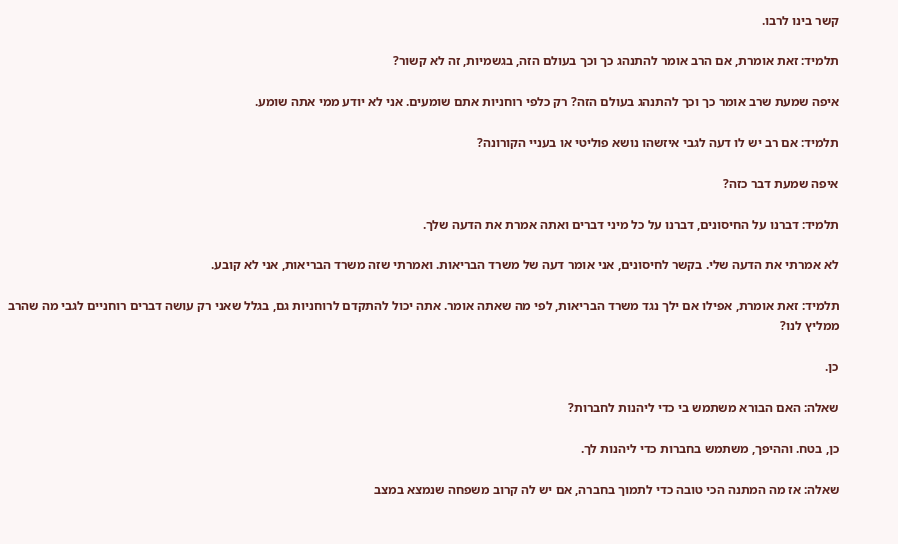קשר בינו לרבו.

תלמיד: זאת אומרת, אם הרב אומר להתנהג כך וכך בעולם הזה, בגשמיות, זה לא קשור?

איפה שמעת שרב אומר כך וכך להתנהג בעולם הזה? רק כלפי רוחניות אתם שומעים. אני לא יודע ממי אתה שומע.

תלמיד: אם רב יש לו דעה לגבי איזשהו נושא פוליטי או בעניי הקורונה?

איפה שמעת דבר כזה?

תלמיד: דברנו על החיסונים, דברנו על כל מיני דברים ואתה אמרת את הדעה שלך.

לא אמרתי את הדעה שלי. בקשר לחיסונים, אני אומר דעה של משרד הבריאות. ואמרתי שזה משרד הבריאות, אני לא קובע.

תלמיד: זאת אומרת, אפילו אם ילך נגד משרד הבריאות, לפי מה שאתה אומר. אתה יכול להתקדם לרוחניות גם, בגלל שאני רק עושה דברים רוחניים לגבי מה שהרב ממליץ לנו?

כן.

שאלה: האם הבורא משתמש בי כדי ליהנות לחברות?

כן, בטח. וההיפך, משתמש בחברות כדי ליהנות לך.

שאלה: אז מה המתנה הכי טובה כדי לתמוך בחברה, אם יש לה קרוב משפחה שנמצא במצב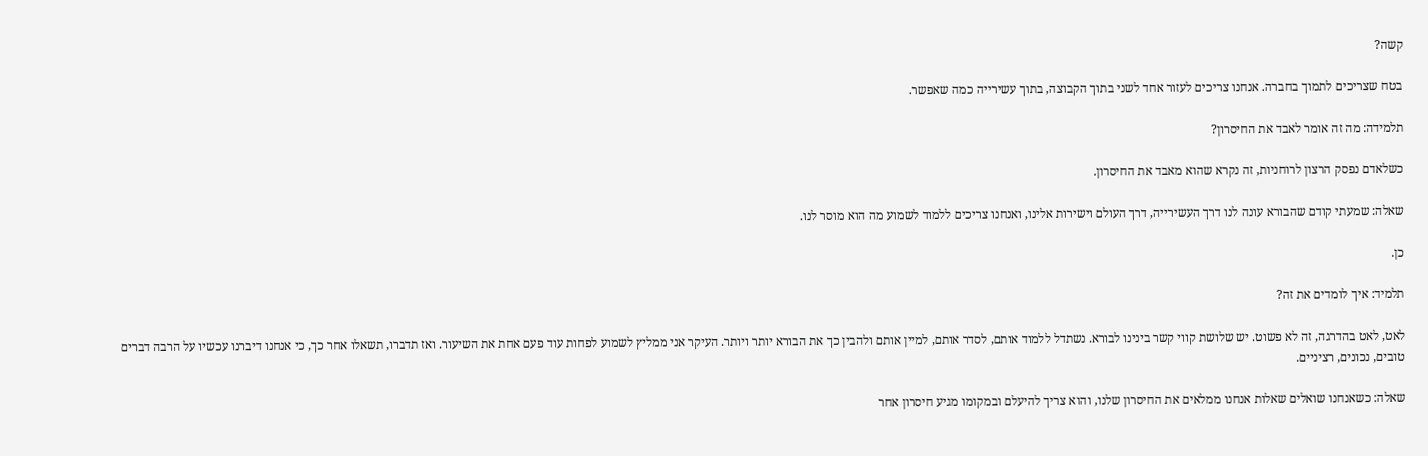קשה?

בטח שצריכים לתמוך בחברה. אנחנו צריכים לעזור אחד לשני בתוך הקבוצה, בתוך עשירייה כמה שאפשר.

תלמידה: מה זה אומר לאבד את החיסרון?

כשלאדם נפסק הרצון לרוחניות, זה נקרא שהוא מאבד את החיסרון.

שאלה: שמעתי קודם שהבורא עונה לנו דרך העשירייה, דרך העולם וישירות אלינו, ואנחנו צריכים ללמוד לשמוע מה הוא מוסר לנו.

כן.

תלמיד: איך לומדים את זה?

לאט, לאט בהדרגה, זה לא פשוט. יש שלושת קווי קשר בינינו לבורא. נשתדל ללמוד אותם, לסדר אותם, למיין אותם ולהבין כך את הבורא יותר ויותר. העיקר אני ממליץ לשמוע לפחות עוד פעם אחת את השיעור. ואז תדברו, תשאלו אחר כך, כי אנחנו דיברנו עכשיו על הרבה דברים טובים, נכונים, רציניים.

שאלה: כשאנחנו שואלים שאלות אנחנו ממלאים את החיסרון שלנו, והוא צריך להיעלם ובמקומו מגיע חיסרון אחר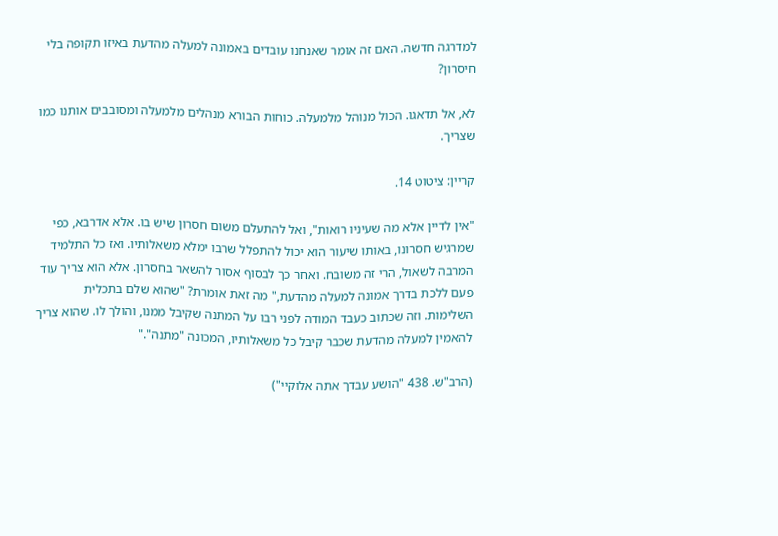למדרגה חדשה. האם זה אומר שאנחנו עובדים באמונה למעלה מהדעת באיזו תקופה בלי חיסרון?

לא, אל תדאגו. הכול מנוהל מלמעלה. כוחות הבורא מנהלים מלמעלה ומסובבים אותנו כמו שצריך.

קריין: ציטוט 14.

"אין לדיין אלא מה שעיניו רואות", ואל להתעלם משום חסרון שיש בו. אלא אדרבא, כפי שמרגיש חסרונו, באותו שיעור הוא יכול להתפלל שרבו ימלא משאלותיו. ואז כל התלמיד המרבה לשאול, הרי זה משובח. ואחר כך לבסוף אסור להשאר בחסרון. אלא הוא צריך עוד פעם ללכת בדרך אמונה למעלה מהדעת," מה זאת אומרת? "שהוא שלם בתכלית השלימות. וזה שכתוב כעבד המודה לפני רבו על המתנה שקיבל ממנו, והולך לו. שהוא צריך להאמין למעלה מהדעת שכבר קיבל כל משאלותיו, המכונה "מתנה"."

(הרב"ש. 438 "הושע עבדך אתה אלוקיי")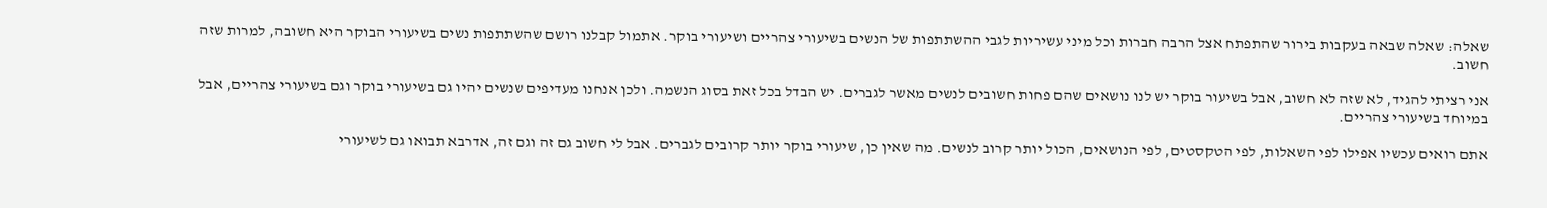שאלה: שאלה שבאה בעקבות בירור שהתפתח אצל הרבה חברות וכל מיני עשיריות לגבי ההשתתפות של הנשים בשיעורי צהריים ושיעורי בוקר. אתמול קבלנו רושם שהשתתפות נשים בשיעורי הבוקר היא חשובה, למרות שזה חשוב.

אני רציתי להגיד, לא שזה לא חשוב, אבל בשיעור בוקר יש לנו נושאים שהם פחות חשובים לנשים מאשר לגברים. יש הבדל בכל זאת בסוג הנשמה. ולכן אנחנו מעדיפים שנשים יהיו גם בשיעורי בוקר וגם בשיעורי צהריים, אבל במיוחד בשיעורי צהריים.

אתם רואים עכשיו אפילו לפי השאלות, לפי הטקסטים, לפי הנושאים, הכול יותר קרוב לנשים. מה שאין כן, שיעורי בוקר יותר קרובים לגברים. אבל לי חשוב גם זה וגם זה, אדרבא תבואו גם לשיעורי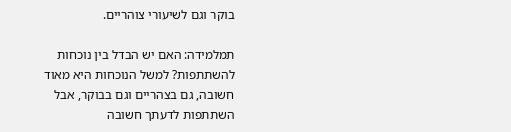בוקר וגם לשיעורי צוהריים.

תמלמידה: האם יש הבדל בין נוכחות להשתתפות? למשל הנוכחות היא מאוד חשובה, גם בצהריים וגם בבוקר, אבל השתתפות לדעתך חשובה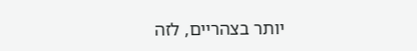יותר בצהריים, לזה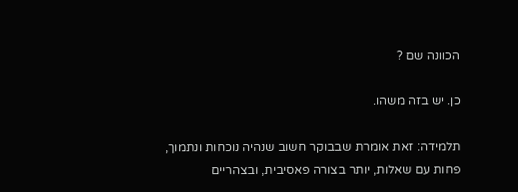הכוונה שם ?

כן. יש בזה משהו.

תלמידה: זאת אומרת שבבוקר חשוב שנהיה נוכחות ונתמוך, פחות עם שאלות, יותר בצורה פאסיבית, ובצהריים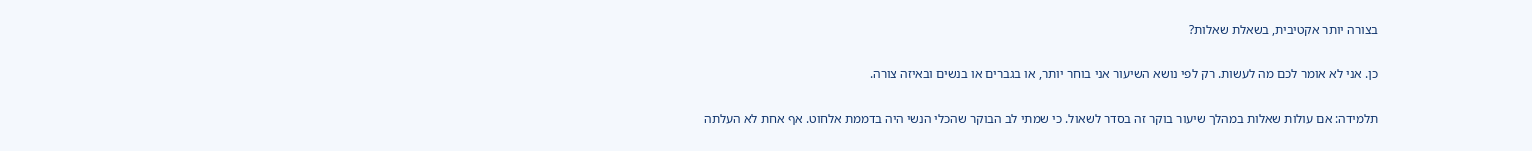בצורה יותר אקטיבית, בשאלת שאלות?

כן. אני לא אומר לכם מה לעשות. רק לפי נושא השיעור אני בוחר יותר, או בגברים או בנשים ובאיזה צורה.

תלמידה: אם עולות שאלות במהלך שיעור בוקר זה בסדר לשאול. כי שמתי לב הבוקר שהכלי הנשי היה בדממת אלחוט. אף אחת לא העלתה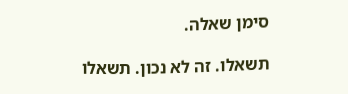סימן שאלה.

תשאלו. זה לא נכון. תשאלו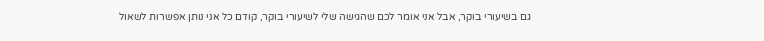גם בשיעורי בוקר, אבל אני אומר לכם שהגישה שלי לשיעורי בוקר, קודם כל אני נותן אפשרות לשאול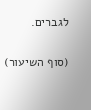לגברים.

(סוף השיעור)